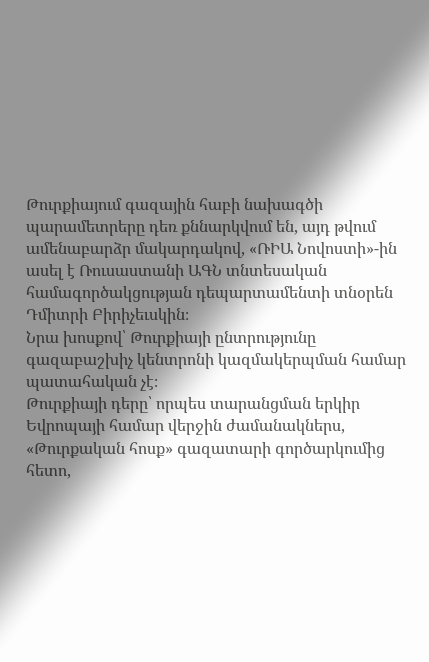Թուրքիայում գազային հաբի նախագծի պարամետրերը դեռ քննարկվում են, այդ թվում ամենաբարձր մակարդակով, «ՌԻԱ Նովոստի»-ին ասել է Ռուսաստանի ԱԳՆ տնտեսական համագործակցության դեպարտամենտի տնօրեն Դմիտրի Բիրիչեւսկին։
Նրա խոսքով՝ Թուրքիայի ընտրությունը գազաբաշխիչ կենտրոնի կազմակերպման համար պատահական չէ։
Թուրքիայի դերը՝ որպես տարանցման երկիր Եվրոպայի համար վերջին ժամանակներս, «Թուրքական հոսք» գազատարի գործարկումից հետո,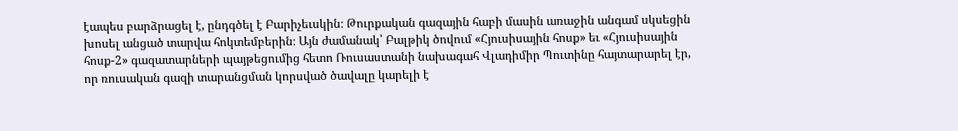էապես բարձրացել է, ընդգծել է Բարիչեւսկին։ Թուրքական գազային հաբի մասին առաջին անգամ սկսեցին խոսել անցած տարվա հոկտեմբերին։ Այն ժամանակ՝ Բալթիկ ծովում «Հյուսիսային հոսք» եւ «Հյուսիսային հոսք-2» գազատարների պայթեցումից հետո Ռուսաստանի նախագահ Վլադիմիր Պուտինը հայտարարել էր, որ ռուսական գազի տարանցման կորսված ծավալը կարելի է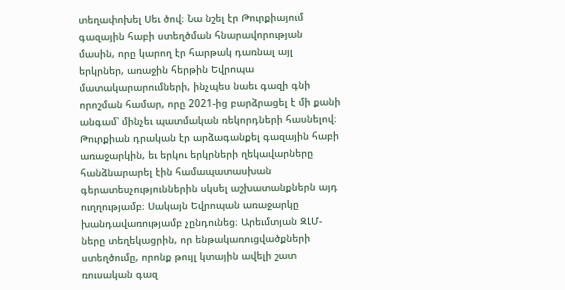տեղափոխել Սեւ ծով։ Նա նշել էր Թուրքիայում գազային հաբի ստեղծման հնարավորության մասին, որը կարող էր հարթակ դառնալ այլ երկրներ, առաջին հերթին Եվրոպա մատակարարումների, ինչպես նաեւ գազի գնի որոշման համար, որը 2021-ից բարձրացել է մի քանի անգամ՝ մինչեւ պատմական ռեկորդների հասնելով։
Թուրքիան դրական էր արձագանքել գազային հաբի առաջարկին, եւ երկու երկրների ղեկավարները հանձնարարել էին համապատասխան գերատեսչություններին սկսել աշխատանքներն այդ ուղղությամբ։ Սակայն Եվրոպան առաջարկը խանդավառությամբ չընդունեց։ Արեւմտյան ԶԼՄ-ները տեղեկացրին, որ ենթակառուցվածքների ստեղծումը, որոնք թույլ կտային ավելի շատ ռուսական գազ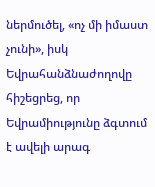ներմուծել, «ոչ մի իմաստ չունի», իսկ Եվրահանձնաժողովը հիշեցրեց, որ Եվրամիությունը ձգտում է ավելի արագ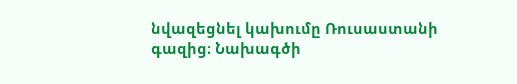նվազեցնել կախումը Ռուսաստանի գազից։ Նախագծի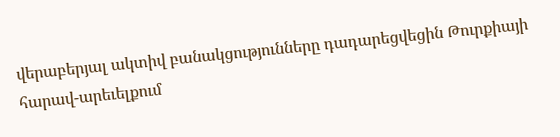վերաբերյալ ակտիվ բանակցությունները դադարեցվեցին Թուրքիայի հարավ-արեւելքում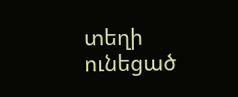տեղի ունեցած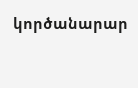կործանարար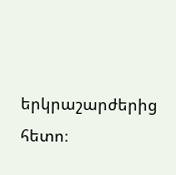երկրաշարժերից հետո։